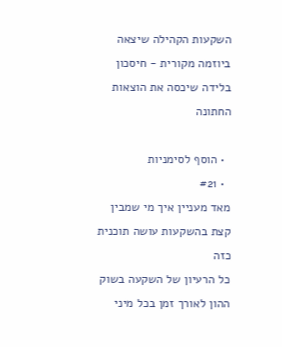השקעות הקהילה שיצאה ביוזמה מקורית - חיסכון בלידה שיכסה את הוצאות החתונה

  • הוסף לסימניות
  • #21
מאד מעניין איך מי שמבין קצת בהשקעות עושה תוכנית כזה
כל הרעיון של השקעה בשוק ההון לאורך זמן בכל מיני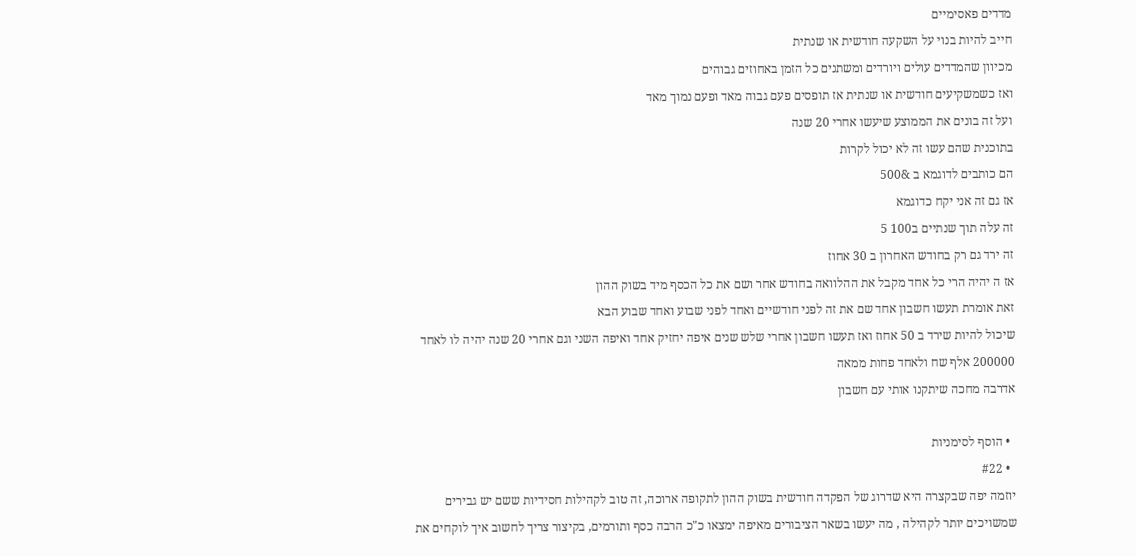מדדים פאסימיים
חייב להיות בנוי על השקעה חודשית או שנתית
מכיוון שהמדדים עולים ויורדים ומשתנים כל הזמן באחוזים גבוהים
ואז כשמשקיעים חודשית או שנתית אז תופסים פעם גבוה מאד ופעם נמוך מאד
ועל זה בונים את הממוצע שיעשו אחרי 20 שנה
בתוכנית שהם עשו זה לא יכול לקרות
הם כותבים לדוגמא ב &500
אז גם זה אני יקח כדוגמא
זה עלה תוך שנתיים ב100 5
זה ירד גם רק בחודש האחרון ב 30 אחוז
אז ה יהיה הרי כל אחד מקבל את ההלוואה בחודש אחר ושם את כל הכסף מיד בשוק ההון
זאת אומרת תעשו חשבון אחד שם את זה לפני חודשיים ואחד לפני שבוע ואחד שבוע הבא
שיכול להיות שירד ב 50 אחוז ואז תעשו חשבון אחרי שלש שנים איפה יחזיק אחד ואיפה השני וגם אחרי 20 שנה יהיה לו לאחד 200000 אלף שח ולאחד פחות ממאה
אדרבה מחכה שיתקנו אותי עם חשבון

  • הוסף לסימניות
  • #22
יוזמה יפה שבקצרה היא שדרוג של הפקדה חודשית בשוק ההון לתקופה ארוכה, זה טוב לקהילות חסידיות ששם יש גבירים שמשויכים יותר לקהילה , מה יעשו בשאר הציבורים מאיפה ימצאו כ"כ הרבה כסף ותורמים, בקיצור צריך לחשוב איך לוקחים את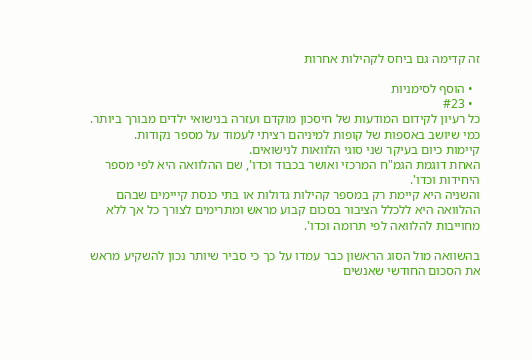זה קדימה גם ביחס לקהילות אחרות

  • הוסף לסימניות
  • #23
כל רעיון לקידום המודעות של חיסכון מוקדם ועזרה בנישואי ילדים מבורך ביותר.
כמי שיושב באספות של קופות למיניהם רציתי לעמוד על מספר נקודות.
קיימות כיום בעיקר שני סוגי הלוואות לנישואים.
האחת דוגמת הגמ"ח המרכזי ואושר בכבוד וכדו', שם ההלוואה היא לפי מספר היחידות וכדו'.
והשניה היא קיימת רק במספר קהילות גדולות או בתי כנסת קייימים שבהם ההלוואה היא ללכלל הציבור בסכום קבוע מראש ומתרימים לצורך כל אך ללא מחוייבות להלוואה לפי תרומה וכדו'.

בהשוואה מול הסוג הראשון כבר עמדו על כך כי סביר שיותר נכון להשקיע מראש את הסכום החודשי שאנשים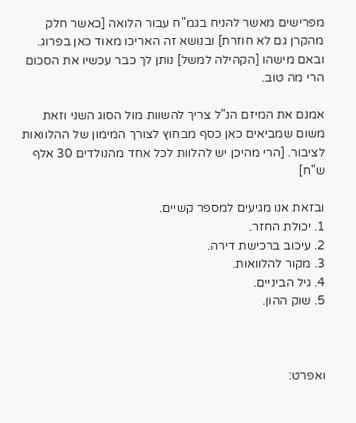מפרישים מאשר להניח בגמ"ח עבור הלואה [כאשר חלק מהקרן גם לא חוזרת] ובנושא זה האריכו מאוד כאן בפרוג.
ובאם מישהו [הקהילה למשל] נותן לך כבר עכשיו את הסכום הרי מה טוב.

אמנם את המיזם הנ"ל צריך להשוות מול הסוג השני וזאת משום שמביאים כאן כסף מבחוץ לצורך המימון של ההלוואות לציבור. [הרי מהיכן יש להלוות לכל אחד מהנולדים 30 אלף ש"ח]

ובזאת אנו מגיעים למספר קשיים.
1. יכולת החזר.
2. עיכוב ברכישת דירה.
3. מקור להלוואות.
4. גיל הביניים.
5. שוק ההון.



ואפרט: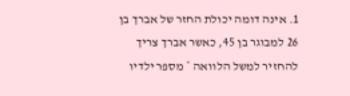1. אינה דומה יכולת החזר של אברך בן 26 למבוגר בן 45, כאשר אברך צריך להחזיר למשל הלוואה * מספר ילדיו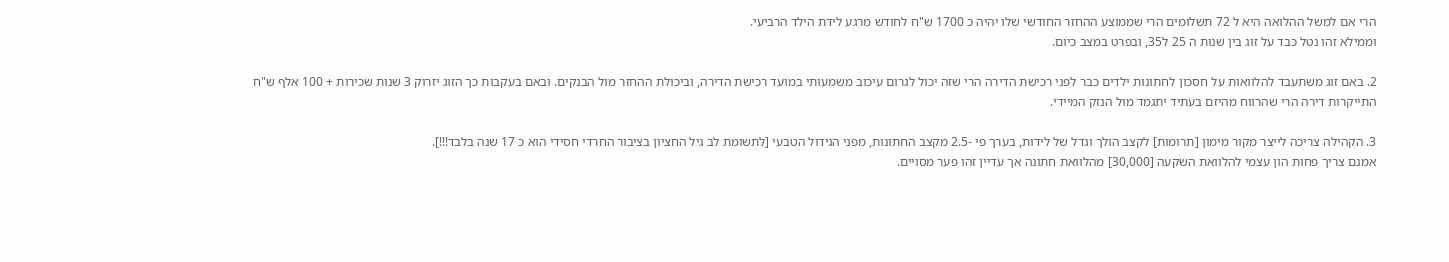הרי אם למשל ההלואה היא ל 72 תשלומים הרי שממוצע ההחזר החודשי שלו יהיה כ 1700 ש"ח לחודש מרגע לידת הילד הרביעי.
וממילא זהו נטל כבד על זוג בין שנות ה 25 ל35, ובפרט במצב כיום.

2. באם זוג משתעבד להלוואות על חסכון לחתונות ילדים כבר לפני רכישת הדירה הרי שזה יכול לגרום עיכוב משמעותי במועד רכישת הדירה, וביכולת ההחזר מול הבנקים. ובאם בעקבות כך הזוג יזרוק 3 שנות שכירות + 100 אלף ש"ח התייקרות דירה הרי שהרווח מהיזם בעתיד יתגמד מול הנזק המיידי.

3. הקהילה צריכה לייצר מקור מימון [תרומות] לקצב הולך וגדל של לידות, בערך פי -2.5 מקצב החתונות, מפני הגידול הטבעי [לתשומת לב גיל החציון בציבור החרדי חסידי הוא כ 17 שנה בלבד!!!].
אמנם צריך פחות הון עצמי להלוואת השקעה [30,000] מהלוואת חתונה אך עדיין זהו פער מסויים.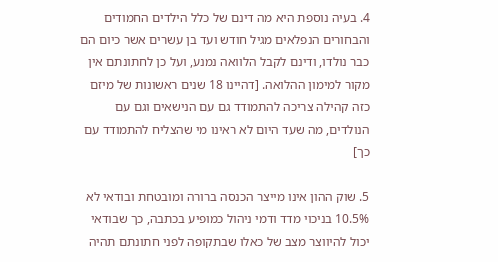4. בעיה נוספת היא מה דינם של כלל הילדים החמודים והבחורים הנפלאים מגיל חודש ועד בן עשרים אשר כיום הם כבר נולדו, ודינם לקבל הלוואה נמנע, ועל כן לחתונתם אין מקור למימון ההלואה. [דהיינו 18 שנים ראשונות של מיזם כזה קהילה צריכה להתמודד גם עם הנישאים וגם עם הנולדים, מה שעד היום לא ראינו מי שהצליח להתמודד עם כך]

5. שוק ההון אינו מייצר הכנסה ברורה ומובטחת ובודאי לא 10.5% בניכוי מדד ודמי ניהול כמופיע בכתבה, כך שבודאי יכול להיווצר מצב של כאלו שבתקופה לפני חתונתם תהיה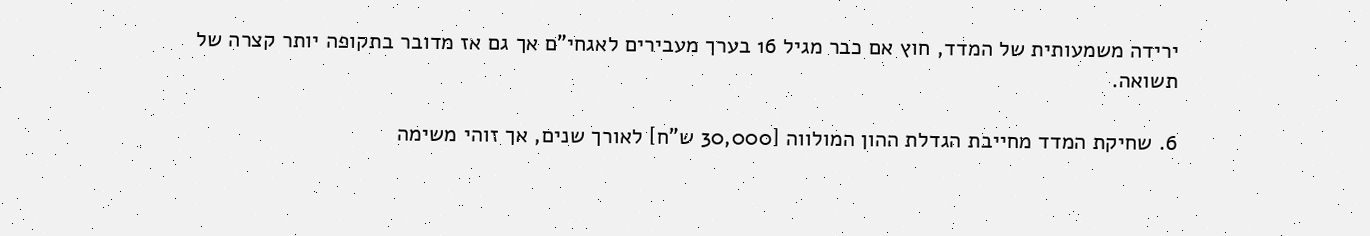ירידה משמעותית של המדד, חוץ אם כבר מגיל 16 בערך מעבירים לאגחי"ם אך גם אז מדובר בתקופה יותר קצרה של תשואה.

6. שחיקת המדד מחייבת הגדלת ההון המולווה [30,000 ש"ח] לאורך שנים, אך זוהי משימה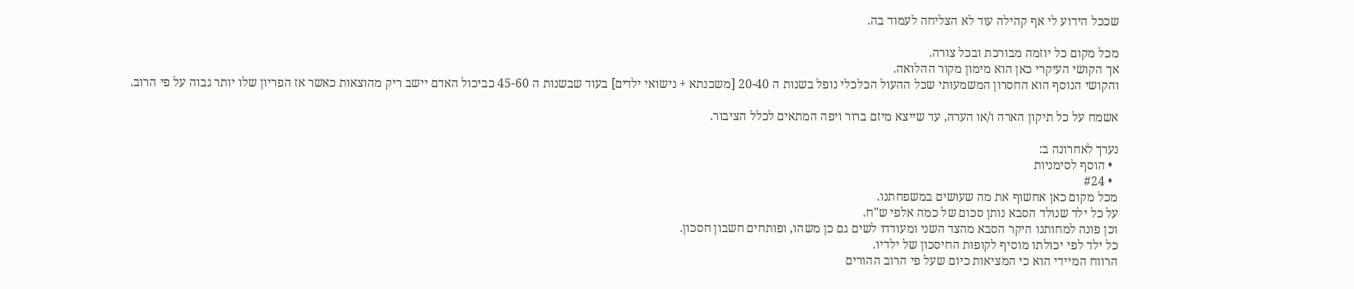שככל הידוע לי אף קהילה עוד לא הצליחה לעמוד בה.

מכל מקום כל יוזמה מבורכת ובכל צורה.
אך הקושי העיקרי כאן הוא מימון מקור ההלואה.
והקושי הנוסף הוא החסרון המשמעותי שכל ההעול הכלכלי נופל בשנות ה 20-40 [משכנתא + נישואי ילדים] בעוד שבשנות ה 45-60 כביכול האדם יישב ריק מהוצאות כאשר אז הפריון שלו יותר גבוה על פי הרוב.

אשמח על כל תיקון הארה ו/או הערה, עד שייצא מיזם ברור ויפה המתאים לכלל הציבור.

נערך לאחרונה ב:
  • הוסף לסימניות
  • #24
מכל מקום כאן אחשוף את מה שעושים במשפחתנו.
על כל ילד שנולד הסבא נותן סכום של כמה אלפי ש"ח.
וכן פונה למחותנו היקר הסבא מהצד השני ומעודדו לשים גם כן משהו, ופותחים חשבון חסכון.
כל ילד לפי יכולתו מוסיף לקופות החיסכון של ילדיו.
הרווח המיידי הוא כי המציאות כיום שעל פי הרוב ההורים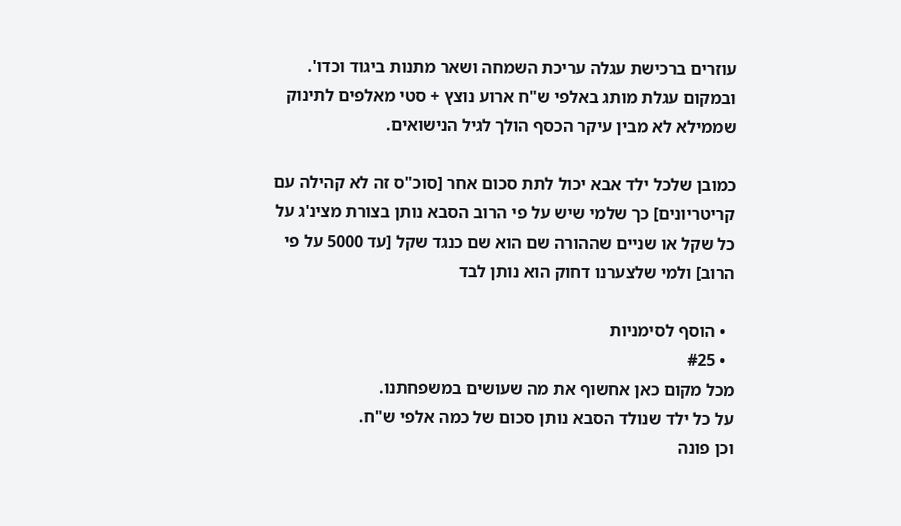עוזרים ברכישת עגלה עריכת השמחה ושאר מתנות ביגוד וכדו'.
ובמקום עגלת מותג באלפי ש"ח ארוע נוצץ + סטי מאלפים לתינוק שממילא לא מבין עיקר הכסף הולך לגיל הנישואים.

כמובן שלכל ילד אבא יכול לתת סכום אחר [סוכ"ס זה לא קהילה עם קריטריונים] כך שלמי שיש על פי הרוב הסבא נותן בצורת מצינ'ג על כל שקל או שניים שההורה שם הוא שם כנגד שקל [עד 5000 על פי הרוב] ולמי שלצערנו דחוק הוא נותן לבד

  • הוסף לסימניות
  • #25
מכל מקום כאן אחשוף את מה שעושים במשפחתנו.
על כל ילד שנולד הסבא נותן סכום של כמה אלפי ש"ח.
וכן פונה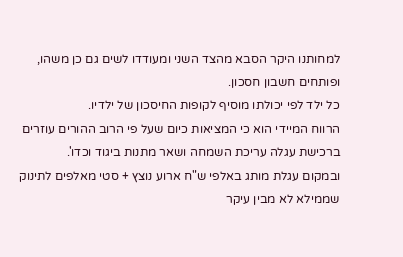למחותנו היקר הסבא מהצד השני ומעודדו לשים גם כן משהו, ופותחים חשבון חסכון.
כל ילד לפי יכולתו מוסיף לקופות החיסכון של ילדיו.
הרווח המיידי הוא כי המציאות כיום שעל פי הרוב ההורים עוזרים ברכישת עגלה עריכת השמחה ושאר מתנות ביגוד וכדו'.
ובמקום עגלת מותג באלפי ש"ח ארוע נוצץ + סטי מאלפים לתינוק שממילא לא מבין עיקר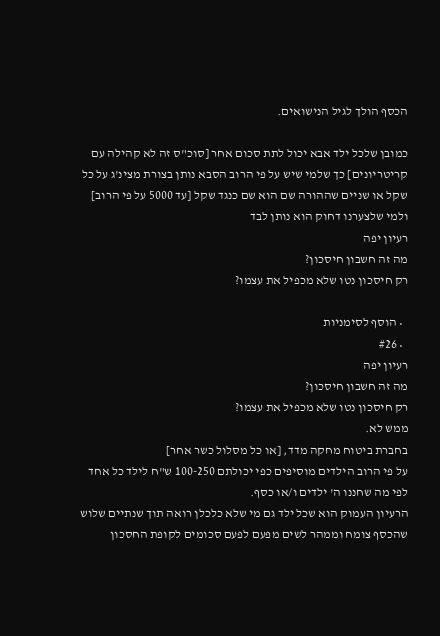הכסף הולך לגיל הנישואים.

כמובן שלכל ילד אבא יכול לתת סכום אחר [סוכ"ס זה לא קהילה עם קריטריונים] כך שלמי שיש על פי הרוב הסבא נותן בצורת מצינ'ג על כל שקל או שניים שההורה שם הוא שם כנגד שקל [עד 5000 על פי הרוב] ולמי שלצערנו דחוק הוא נותן לבד
רעיון יפה
מה זה חשבון חיסכון?
רק חיסכון נטו שלא מכפיל את עצמו?

  • הוסף לסימניות
  • #26
רעיון יפה
מה זה חשבון חיסכון?
רק חיסכון נטו שלא מכפיל את עצמו?
ממש לא.
בחברת ביטוח מחקה מדד, [או כל מסלול כשר אחר]
על פי הרוב הילדים מוסיפים כפי יכולתם 100-250 ש"ח לילד כל אחד לפי מה שחננו ה' ילדים ו/או כסף.
הרעיון העמוק הוא שכל ילד גם מי שלא כלכלן רואה תוך שנתיים שלוש שהכסף צומח וממהר לשים מפעם לפעם סכומים לקופת החסכון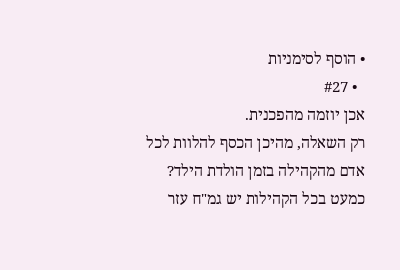• הוסף לסימניות
  • #27
אכן יוזמה מהפכנית.
רק השאלה, מהיכן הכסף להלוות לכל אדם מהקהילה בזמן הולדת הילד?
כמעט בכל הקהילות יש גמ"ח עזר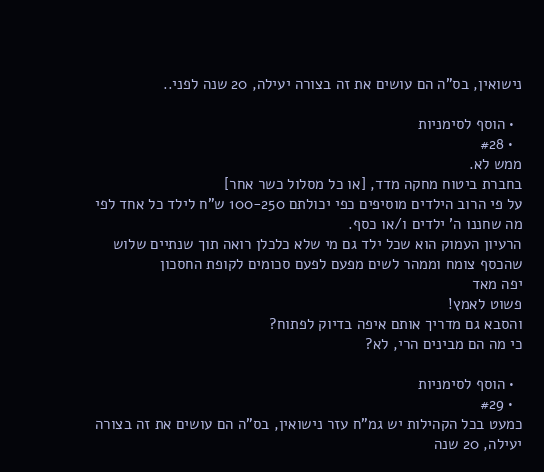נישואין, בס"ה הם עושים את זה בצורה יעילה, 20 שנה לפני..

  • הוסף לסימניות
  • #28
ממש לא.
בחברת ביטוח מחקה מדד, [או כל מסלול כשר אחר]
על פי הרוב הילדים מוסיפים כפי יכולתם 100-250 ש"ח לילד כל אחד לפי מה שחננו ה' ילדים ו/או כסף.
הרעיון העמוק הוא שכל ילד גם מי שלא כלכלן רואה תוך שנתיים שלוש שהכסף צומח וממהר לשים מפעם לפעם סכומים לקופת החסכון
יפה מאד
פשוט לאמץ!
והסבא גם מדריך אותם איפה בדיוק לפתוח?
כי מה הם מבינים הרי, לא?

  • הוסף לסימניות
  • #29
כמעט בכל הקהילות יש גמ"ח עזר נישואין, בס"ה הם עושים את זה בצורה יעילה, 20 שנה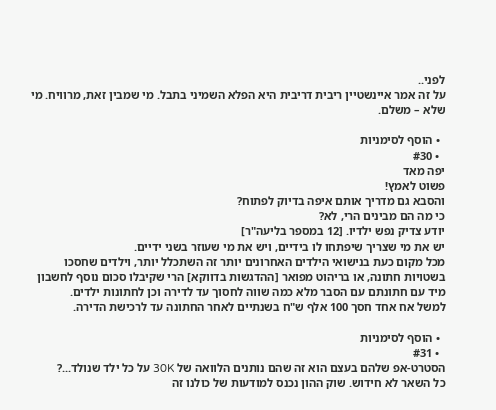לפני..
על זה אמר איינשטיין ריבית דריבית היא הפלא השמיני בתבל. מי שמבין זאת, מרוויח. מי שלא – משלם.

  • הוסף לסימניות
  • #30
יפה מאד
פשוט לאמץ!
והסבא גם מדריך אותם איפה בדיוק לפתוח?
כי מה הם מבינים הרי, לא?
יודע צדיק נפש ילדיו. [12 במספר בליעה"ר]
יש את מי שצריך שיפתחו לו בידיים, ויש את מי שעוזר בשני ידיים.
מכל מקום כעת בנישואי הילדים האחרונים יותר זה השתכלל יותר, וילדים שחסכו בשטויות חתונה, או בריהוט מפואר [ההדגשות בדווקא] הרי שקיבלו סכום נוסף לחשבון מיד עם חתונתם עם הסבר מלא כמה שווה לחסוך עד לדירה וכן לחתונות ילדים.
למשל אח אחד חסך 100 אלף ש"ח בשנתיים לאחר החתונה עד לרכישת הדירה.

  • הוסף לסימניות
  • #31
הסטרט-אפ שלהם בעצם הוא זה שהם נותנים הלוואה של 30K על כל ילד שנולד...?
כל השאר לא חידוש. שוק ההון נכנס למודעות של כולנו זה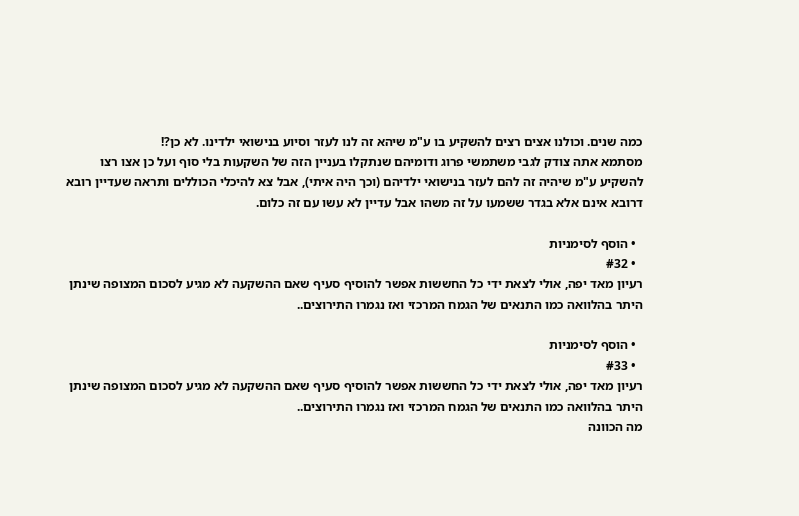כמה שנים. וכולנו אצים רצים להשקיע בו ע"מ שיהא זה לנו לעזר וסיוע בנישואי ילדינו. לא כן?!
מסתמא אתה צודק לגבי משתמשי פרוג ודומיהם שנתקלו בעניין הזה של השקעות בלי סוף ועל כן אצו רצו להשקיע ע"מ שיהיה זה להם לעזר בנישואי ילדיהם (וכך היה איתי), אבל צא להיכלי הכוללים ותראה שעדיין רובא דרובא אינם אלא בגדר ששמעו על זה משהו אבל עדיין לא עשו עם זה כלום.

  • הוסף לסימניות
  • #32
רעיון מאד יפה, אולי לצאת ידי כל החששות אפשר להוסיף סעיף שאם ההשקעה לא מגיע לסכום המצופה שינתן היתר בהלוואה כמו התנאים של הגמח המרכזי ואז נגמרו התירוצים..

  • הוסף לסימניות
  • #33
רעיון מאד יפה, אולי לצאת ידי כל החששות אפשר להוסיף סעיף שאם ההשקעה לא מגיע לסכום המצופה שינתן היתר בהלוואה כמו התנאים של הגמח המרכזי ואז נגמרו התירוצים..
מה הכוונה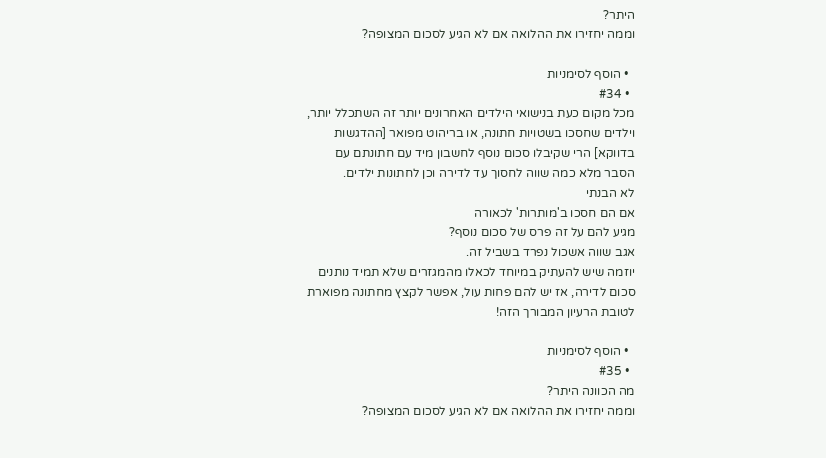היתר?
וממה יחזירו את ההלואה אם לא הגיע לסכום המצופה?

  • הוסף לסימניות
  • #34
מכל מקום כעת בנישואי הילדים האחרונים יותר זה השתכלל יותר, וילדים שחסכו בשטויות חתונה, או בריהוט מפואר [ההדגשות בדווקא] הרי שקיבלו סכום נוסף לחשבון מיד עם חתונתם עם הסבר מלא כמה שווה לחסוך עד לדירה וכן לחתונות ילדים.
לא הבנתי
אם הם חסכו ב'מותרות' לכאורה
מגיע להם על זה פרס של סכום נוסף?
אגב שווה אשכול נפרד בשביל זה.
יוזמה שיש להעתיק במיוחד לכאלו מהמגזרים שלא תמיד נותנים סכום לדירה, אז יש להם פחות עול, אפשר לקצץ מחתונה מפוארת לטובת הרעיון המבורך הזה!

  • הוסף לסימניות
  • #35
מה הכוונה היתר?
וממה יחזירו את ההלואה אם לא הגיע לסכום המצופה?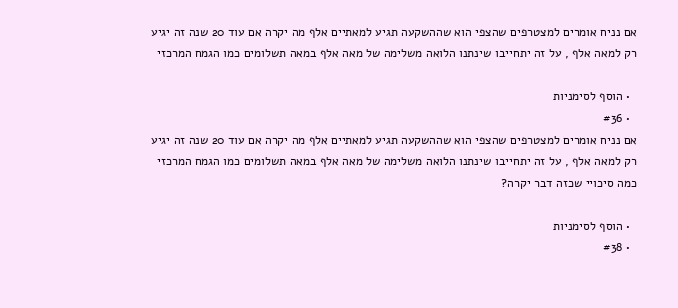אם נניח אומרים למצטרפים שהצפי הוא שההשקעה תגיע למאתיים אלף מה יקרה אם עוד 20 שנה זה יגיע רק למאה אלף , על זה יתחייבו שינתנו הלואה משלימה של מאה אלף במאה תשלומים כמו הגמח המרכזי

  • הוסף לסימניות
  • #36
אם נניח אומרים למצטרפים שהצפי הוא שההשקעה תגיע למאתיים אלף מה יקרה אם עוד 20 שנה זה יגיע רק למאה אלף , על זה יתחייבו שינתנו הלואה משלימה של מאה אלף במאה תשלומים כמו הגמח המרכזי
כמה סיכויי שכזה דבר יקרה?

  • הוסף לסימניות
  • #38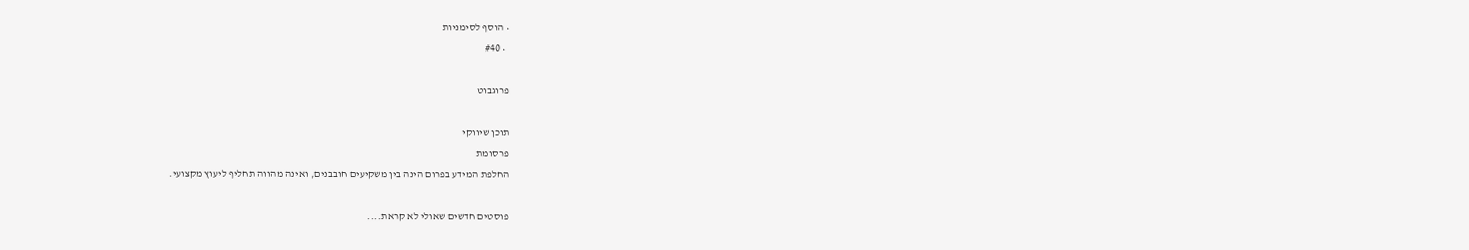• הוסף לסימניות
  • #40

פרוגבוט

תוכן שיווקי
פרסומת
החלפת המידע בפרום הינה בין משקיעים חובבנים, ואינה מהווה תחליף ליעוץ מקצועי.

פוסטים חדשים שאולי לא קראת....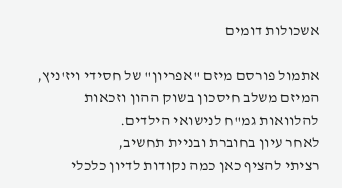אשכולות דומים

אתמול פורסם מיזם "אפריון" של חסידי ויז'ניץ,
המיזם משלב חיסכון בשוק ההון וזכאות להלוואות גמ"ח לנישואי הילדים.
לאחר עיון בחוברת ובניית תחשיב,
רציתי להציף כאן כמה נקודות לדיון כלכלי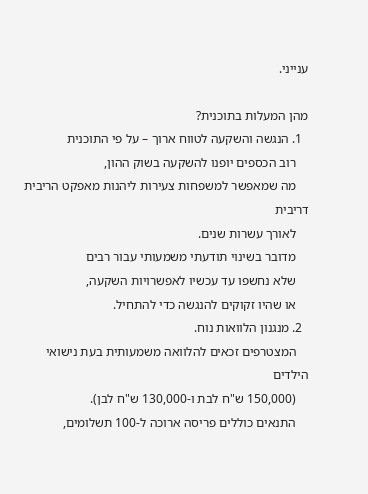ענייני.

מהן המעלות בתוכנית?
  1. הנגשה והשקעה לטווח ארוך – על פי התוכנית
    רוב הכספים יופנו להשקעה בשוק ההון,
    מה שמאפשר למשפחות צעירות ליהנות מאפקט הריבית דריבית
    לאורך עשרות שנים.
    מדובר בשינוי תודעתי משמעותי עבור רבים
    שלא נחשפו עד עכשיו לאפשרויות השקעה,
    או שהיו זקוקים להנגשה כדי להתחיל.
  2. מנגנון הלוואות נוח.
    המצטרפים זכאים להלוואה משמעותית בעת נישואי הילדים
    (150,000 ש"ח לבת ו-130,000 ש"ח לבן).
    התנאים כוללים פריסה ארוכה ל-100 תשלומים,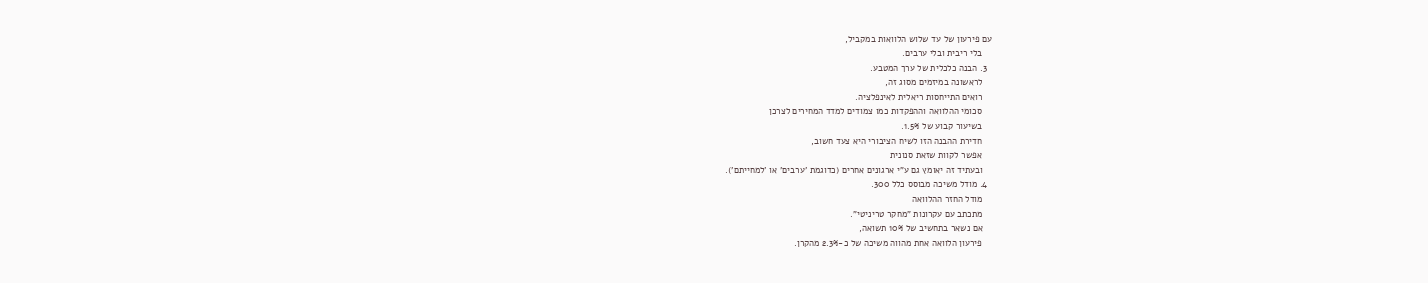עם פירעון של עד שלוש הלוואות במקביל,
    בלי ריבית ובלי ערבים.
  3. הבנה כלכלית של ערך המטבע.
    לראשונה במיזמים מסוג זה,
    רואים התייחסות ריאלית לאינפלציה.
    סכומי ההלוואה וההפקדות כמו צמודים למדד המחירים לצרכן
    בשיעור קבוע של 1.5%.
    חדירת ההבנה הזו לשיח הציבורי היא צעד חשוב,
    אפשר לקוות שזאת סנונית
    ובעתיד זה יאומץ גם ע"י ארגונים אחרים (כדוגמת 'ערבים' או 'למחייתם').
  4. מודל משיכה מבוסס כלל 300.
    מודל החזר ההלוואה
    מתכתב עם עקרונות "מחקר טריניטי".
    אם נשאר בתחשיב של 10% תשואה,
    פירעון הלוואה אחת מהווה משיכה של כ-2.3% מהקרן.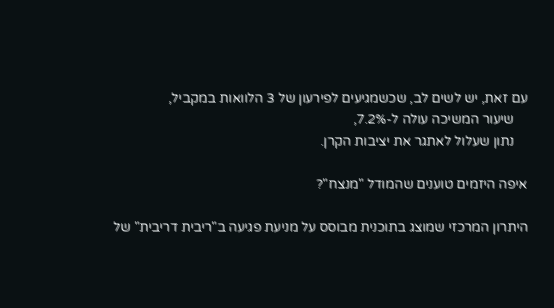עם זאת, יש לשים לב, שכשמגיעים לפירעון של 3 הלוואות במקביל,
    שיעור המשיכה עולה ל-7.2%,
    נתון שעלול לאתגר את יציבות הקרן.

איפה היזמים טוענים שהמודל "מנצח"?

היתרון המרכזי שמוצג בתוכנית מבוסס על מניעת פגיעה ב"ריבית דריבית" של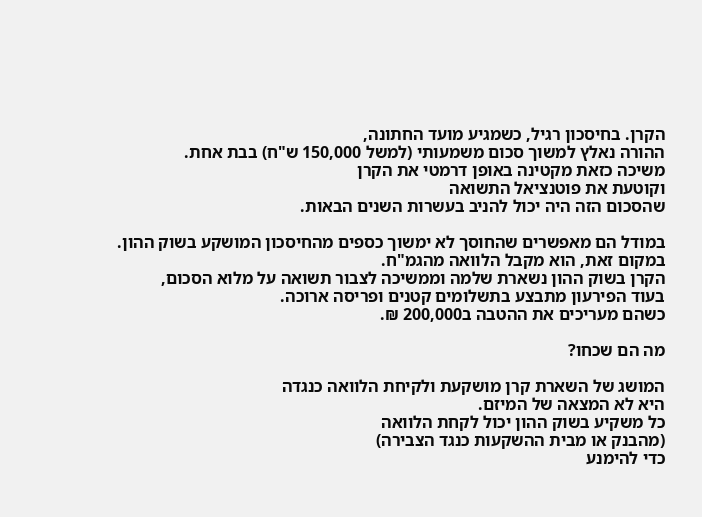הקרן. בחיסכון רגיל, כשמגיע מועד החתונה,
ההורה נאלץ למשוך סכום משמעותי (למשל 150,000 ש"ח) בבת אחת.
משיכה כזאת מקטינה באופן דרמטי את הקרן
וקוטעת את פוטנציאל התשואה
שהסכום הזה היה יכול להניב בעשרות השנים הבאות.

במודל הם מאפשרים שהחוסך לא ימשוך כספים מהחיסכון המושקע בשוק ההון.
במקום זאת, הוא מקבל הלוואה מהגמ"ח.
הקרן בשוק ההון נשארת שלמה וממשיכה לצבור תשואה על מלוא הסכום,
בעוד הפירעון מתבצע בתשלומים קטנים ופריסה ארוכה.
כשהם מעריכים את ההטבה ב200,000 ₪.

מה הם שכחו?

המושג של השארת קרן מושקעת ולקיחת הלוואה כנגדה
היא לא המצאה של המיזם.
כל משקיע בשוק ההון יכול לקחת הלוואה
(מהבנק או מבית ההשקעות כנגד הצבירה)
כדי להימנע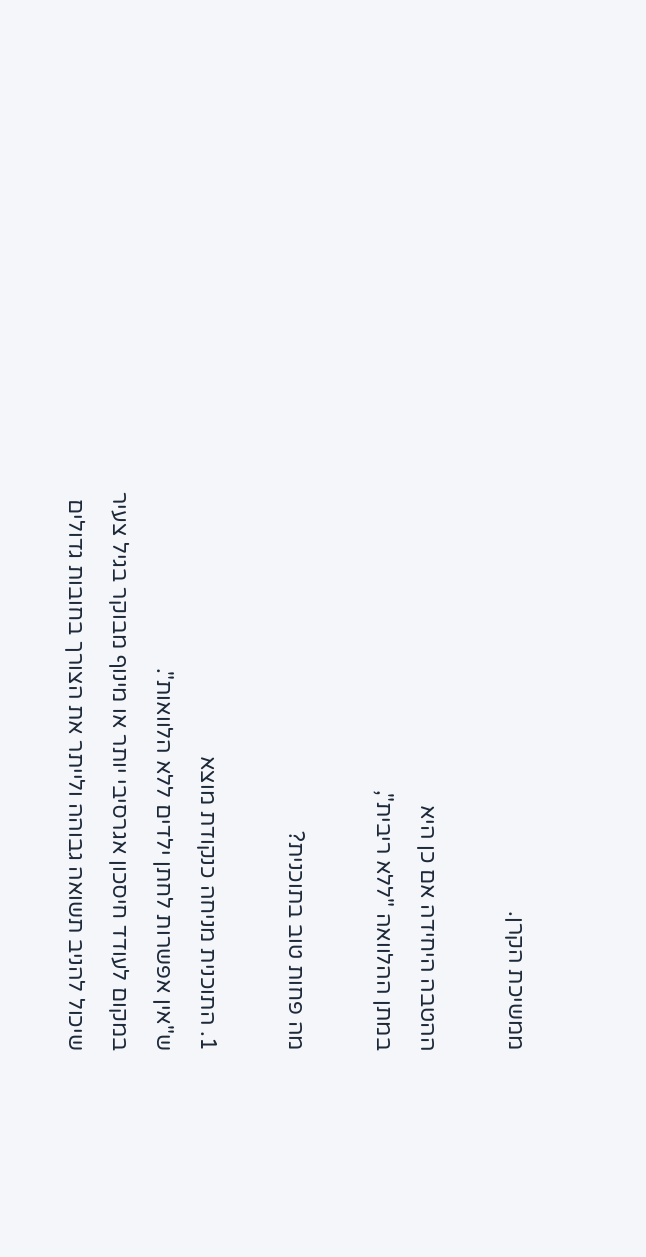ממשיכת הקרן.

ההטבה היחידה אם כן היא
במתן ההלוואה "ללא ריבית",

מה פחות טוב בתוכנית?

1. התוכנית מניחה כנקודת מוצא
ש"אין אפשרות לחתן ילדים ללא הלוואות".
במקום לעודד חיסכון אגרסיבי יותר או מינוף מבוקר בגיל צעיר
שיכול להניב תשואה גבוהה ולייתר את הצורך בחובות גדולים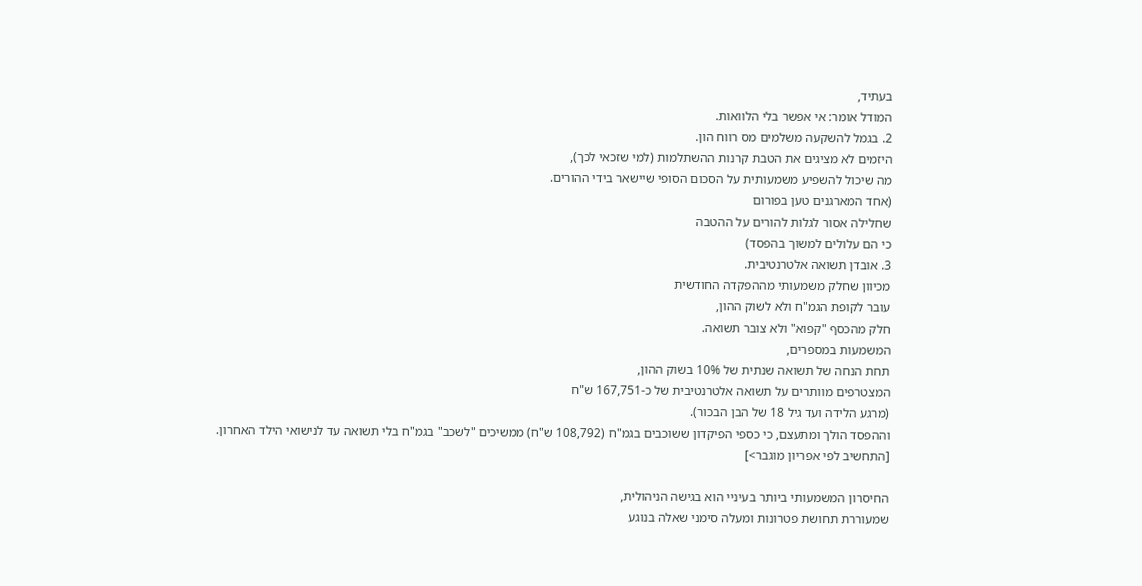בעתיד,
המודל אומר: אי אפשר בלי הלוואות.
2. בגמל להשקעה משלמים מס רווח הון.
היזמים לא מציגים את הטבת קרנות ההשתלמות (למי שזכאי לכך),
מה שיכול להשפיע משמעותית על הסכום הסופי שיישאר בידי ההורים.
(אחד המארגנים טען בפורום
שחלילה אסור לגלות להורים על ההטבה
כי הם עלולים למשוך בהפסד)
3. אובדן תשואה אלטרנטיבית.
מכיוון שחלק משמעותי מההפקדה החודשית
עובר לקופת הגמ"ח ולא לשוק ההון,
חלק מהכסף "קפוא" ולא צובר תשואה.
המשמעות במספרים,
תחת הנחה של תשואה שנתית של 10% בשוק ההון,
המצטרפים מוותרים על תשואה אלטרנטיבית של כ-167,751 ש"ח
(מרגע הלידה ועד גיל 18 של הבן הבכור).
וההפסד הולך ומתעצם, כי כספי הפיקדון ששוכבים בגמ"ח (108,792 ש"ח) ממשיכים "לשכב" בגמ"ח בלי תשואה עד לנישואי הילד האחרון.
[התחשיב לפי אפריון מוגבר>]

החיסרון המשמעותי ביותר בעיניי הוא בגישה הניהולית,
שמעוררת תחושת פטרונות ומעלה סימני שאלה בנוגע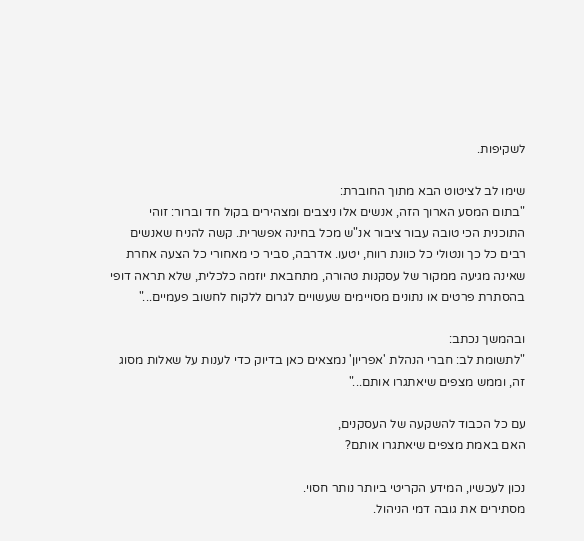לשקיפות.

שימו לב לציטוט הבא מתוך החוברת:
"בתום המסע הארוך הזה, אנשים אלו ניצבים ומצהירים בקול חד וברור: זוהי התוכנית הכי טובה עבור ציבור אנ"ש מכל בחינה אפשרית. קשה להניח שאנשים רבים כל כך ונטולי כל כוונת רווח, יטעו. אדרבה, סביר כי מאחורי כל הצעה אחרת שאינה מגיעה ממקור של עסקנות טהורה, מתחבאת יוזמה כלכלית, שלא תראה דופי בהסתרת פרטים או נתונים מסויימים שעשויים לגרום ללקוח לחשוב פעמיים..."

ובהמשך נכתב:
"לתשומת לב: חברי הנהלת 'אפריון' נמצאים כאן בדיוק כדי לענות על שאלות מסוג זה, וממש מצפים שיאתגרו אותם..."

עם כל הכבוד להשקעה של העסקנים,
האם באמת מצפים שיאתגרו אותם?

נכון לעכשיו, המידע הקריטי ביותר נותר חסוי.
מסתירים את גובה דמי הניהול.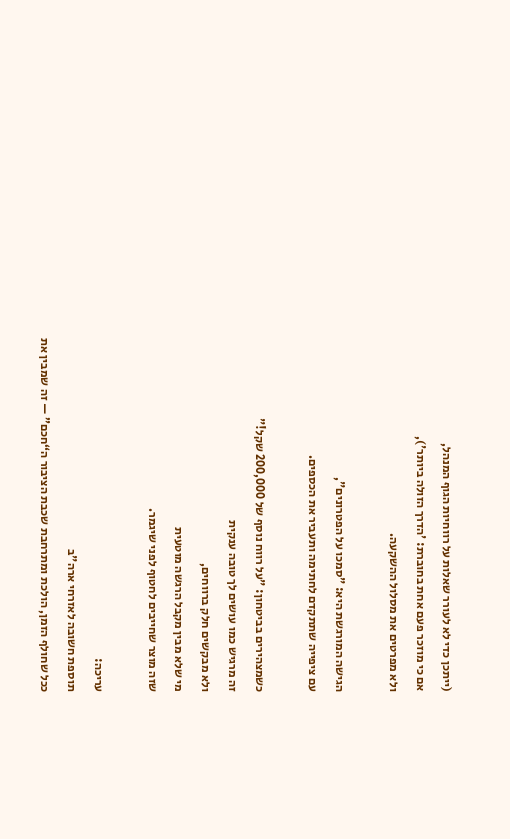(ייתכן כדי לא לעורר שאלות על רווחיות הגוף המנהל,
אם כי מוזכר פעם אחת בחוברת: 'הדרך הזולה ביותר'),
ולא מפרטים את מסלול ההשקעה.

הגישה המורגשת היא: "סמכו על הפטרונים",
עם ציפייה שתתקדם לחתימה ותעביר את הכספים.

כשמצהירים בביטחון: "על רווח נוסף של 200,000 שקל!"
זה מרגיש כמו עושים לך טובה ענקית
ולא מבקשים חלק ברווחים,
מי שלא מבין מקבל הרגשה מוטעית
שזה מוצר שחייבים לחטוף לפני שיגמר.

עריכה:
תוספת חשובה לאזרחי ארה"ב
ככל שחולף הזמן, הולכת ומתרחבת שכבת הציבור ה“חכם” — זה שמבין את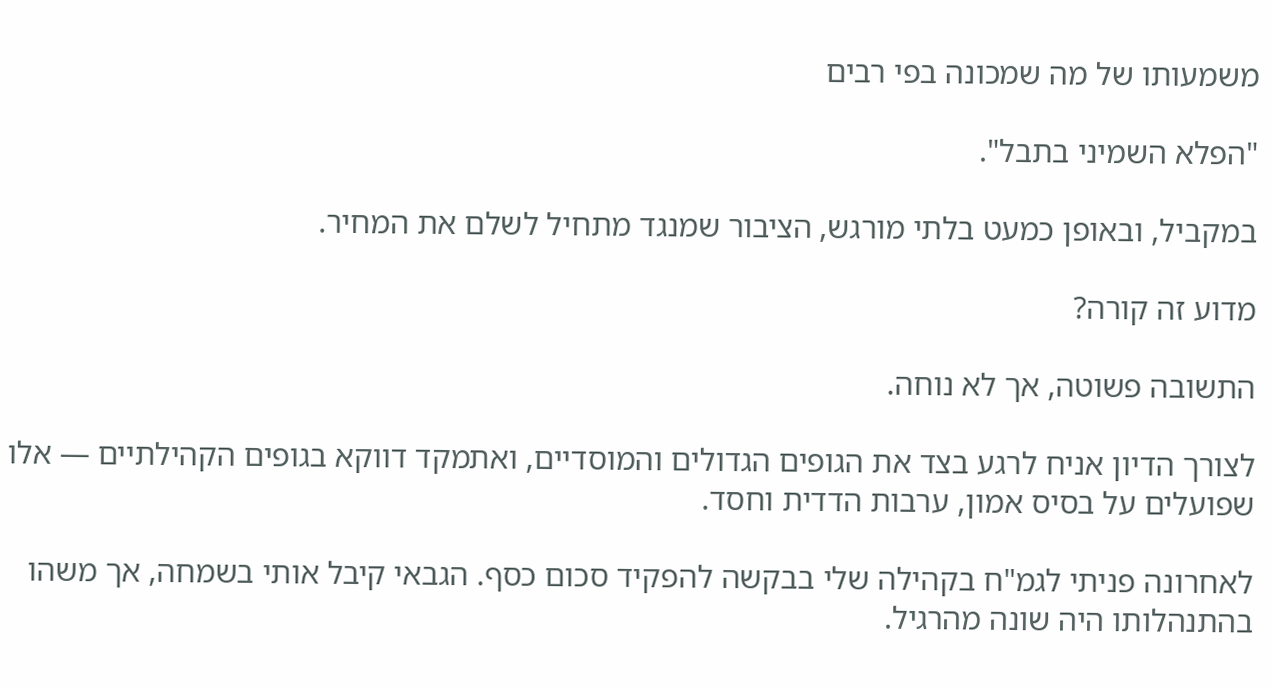משמעותו של מה שמכונה בפי רבים

"הפלא השמיני בתבל".

במקביל, ובאופן כמעט בלתי מורגש, הציבור שמנגד מתחיל לשלם את המחיר.

מדוע זה קורה?

התשובה פשוטה, אך לא נוחה.

לצורך הדיון אניח לרגע בצד את הגופים הגדולים והמוסדיים, ואתמקד דווקא בגופים הקהילתיים — אלו שפועלים על בסיס אמון, ערבות הדדית וחסד.

לאחרונה פניתי לגמ"ח בקהילה שלי בבקשה להפקיד סכום כסף. הגבאי קיבל אותי בשמחה, אך משהו בהתנהלותו היה שונה מהרגיל.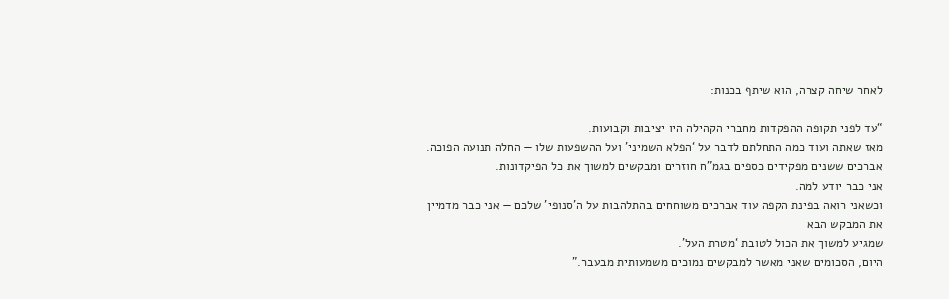לאחר שיחה קצרה, הוא שיתף בכנות:

“עד לפני תקופה ההפקדות מחברי הקהילה היו יציבות וקבועות.
מאז שאתה ועוד כמה התחלתם לדבר על ‘הפלא השמיני’ ועל ההשפעות שלו — החלה תנועה הפוכה.
אברכים ששנים מפקידים כספים בגמ"ח חוזרים ומבקשים למשוך את כל הפיקדונות.
אני כבר יודע למה.
וכשאני רואה בפינת הקפה עוד אברכים משוחחים בהתלהבות על ה’סנופי’ שלכם — אני כבר מדמיין את המבקש הבא
שמגיע למשוך את הכול לטובת ‘מטרת העל’.
היום, הסכומים שאני מאשר למבקשים נמוכים משמעותית מבעבר.”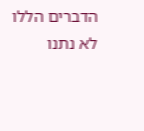הדברים הללו לא נתנו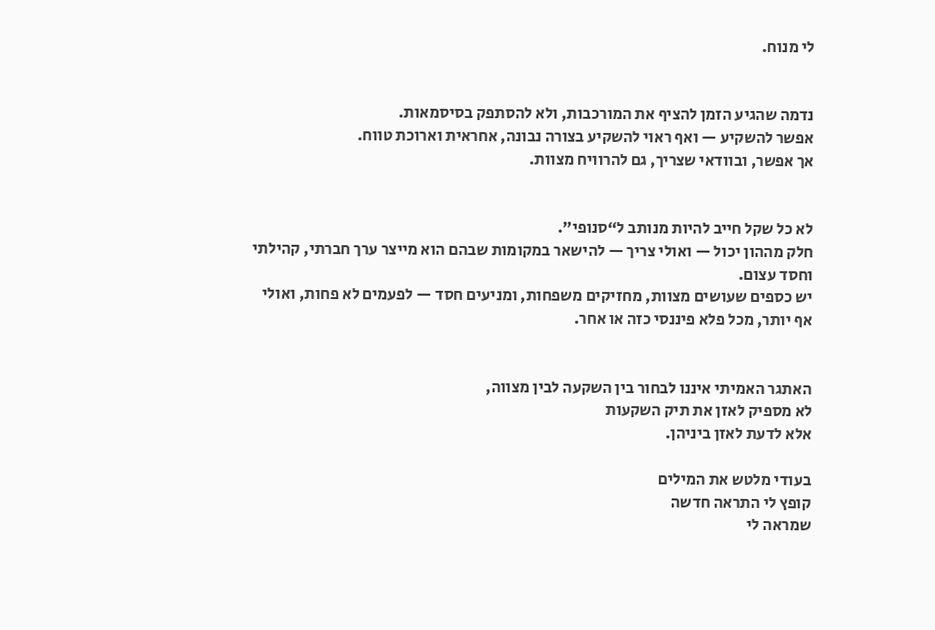לי מנוח.


נדמה שהגיע הזמן להציף את המורכבות, ולא להסתפק בסיסמאות.
אפשר להשקיע — ואף ראוי להשקיע בצורה נבונה, אחראית וארוכת טווח.
אך אפשר, ובוודאי שצריך, גם להרוויח מצוות.


לא כל שקל חייב להיות מנותב ל“סנופי”.
חלק מההון יכול — ואולי צריך — להישאר במקומות שבהם הוא מייצר ערך חברתי, קהילתי וחסד עצום.
יש כספים שעושים מצוות, מחזיקים משפחות, ומניעים חסד — לפעמים לא פחות, ואולי אף יותר, מכל פלא פיננסי כזה או אחר.


האתגר האמיתי איננו לבחור בין השקעה לבין מצווה,
לא מספיק לאזן את תיק השקעות
אלא לדעת לאזן ביניהן.

בעודי מלטש את המילים
קופץ לי התראה חדשה
שמראה לי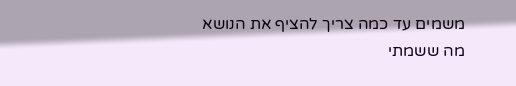משמים עד כמה צריך להציף את הנושא
מה ששמתי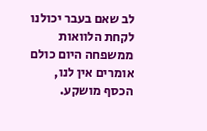לב שאם בעבר יכולנו לקחת הלוואות ממשפחה היום כולם אומרים אין לנו, הכסף מושקע.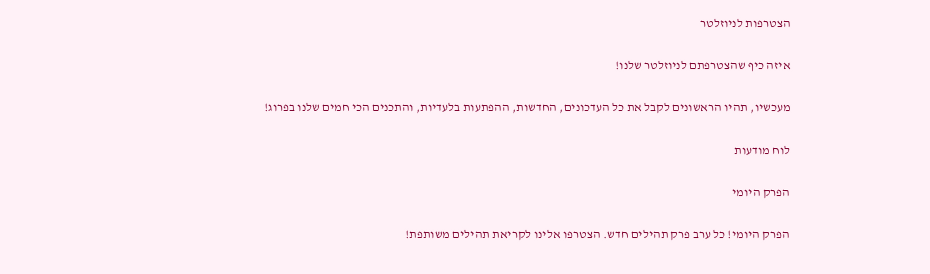הצטרפות לניוזלטר

איזה כיף שהצטרפתם לניוזלטר שלנו!

מעכשיו, תהיו הראשונים לקבל את כל העדכונים, החדשות, ההפתעות בלעדיות, והתכנים הכי חמים שלנו בפרוג!

לוח מודעות

הפרק היומי

הפרק היומי! כל ערב פרק תהילים חדש. הצטרפו אלינו לקריאת תהילים משותפת!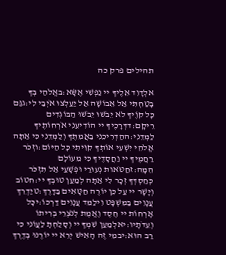תהילים פרק כה

אלְדָוִד אֵלֶיךָ יי נַפְשִׁי אֶשָּׂא:באֱלֹהַי בְּךָ בָטַחְתִּי אַל אֵבוֹשָׁה אַל יַעַלְצוּ אֹיְבַי לִי:גגַּם כָּל קוֶֹיךָ לֹא יֵבֹשׁוּ יֵבֹשׁוּ הַבּוֹגְדִים רֵיקָם:דדְּרָכֶיךָ יי הוֹדִיעֵנִי אֹרְחוֹתֶיךָ לַמְּדֵנִי:ההַדְרִיכֵנִי בַאֲמִתֶּךָ וְלַמְּדֵנִי כִּי אַתָּה אֱלֹהֵי יִשְׁעִי אוֹתְךָ קִוִּיתִי כָּל הַיּוֹם:וזְכֹר רַחֲמֶיךָ יי וַחֲסָדֶיךָ כִּי מֵעוֹלָם הֵמָּה:זחַטֹּאות נְעוּרַי וּפְשָׁעַי אַל תִּזְכֹּר כְּחַסְדְּךָ זְכָר לִי אַתָּה לְמַעַן טוּבְךָ יי:חטוֹב וְיָשָׁר יי עַל כֵּן יוֹרֶה חַטָּאִים בַּדָּרֶךְ:טיַדְרֵךְ עֲנָוִים בַּמִּשְׁפָּט וִילַמֵּד עֲנָוִים דַּרְכּוֹ:יכָּל אָרְחוֹת יי חֶסֶד וֶאֱמֶת לְנֹצְרֵי בְרִיתוֹ וְעֵדֹתָיו:יאלְמַעַן שִׁמְךָ יי וְסָלַחְתָּ לַעֲוֹנִי כִּי רַב הוּא:יבמִי זֶה הָאִישׁ יְרֵא יי יוֹרֶנּוּ בְּדֶרֶךְ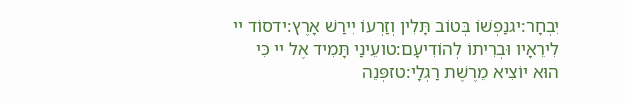יִבְחָר:יגנַפְשׁוֹ בְּטוֹב תָּלִין וְזַרְעוֹ יִירַשׁ אָרֶץ:ידסוֹד יי לִירֵאָיו וּבְרִיתוֹ לְהוֹדִיעָם:טועֵינַי תָּמִיד אֶל יי כִּי הוּא יוֹצִיא מֵרֶשֶׁת רַגְלָי:טזפְּנֵה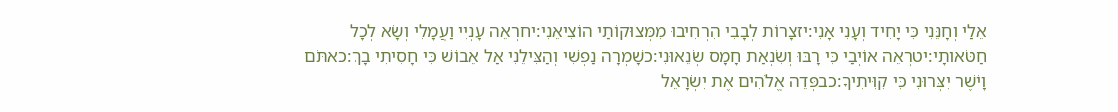אֵלַי וְחָנֵּנִי כִּי יָחִיד וְעָנִי אָנִי:יזצָרוֹת לְבָבִי הִרְחִיבוּ מִמְּצוּקוֹתַי הוֹצִיאֵנִי:יחרְאֵה עָנְיִי וַעֲמָלִי וְשָׂא לְכָל חַטֹּאותָי:יטרְאֵה אוֹיְבַי כִּי רָבּוּ וְשִׂנְאַת חָמָס שְׂנֵאוּנִי:כשָׁמְרָה נַפְשִׁי וְהַצִּילֵנִי אַל אֵבוֹשׁ כִּי חָסִיתִי בָךְ:כאתֹּם וָיֹשֶׁר יִצְּרוּנִי כִּי קִוִּיתִיךָ:כבפְּדֵה אֱלֹהִים אֶת יִשְׂרָאֵל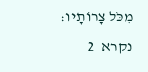מִכֹּל צָרוֹתָיו:
נקרא  2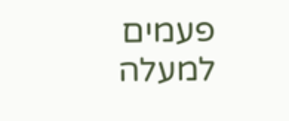פעמים
למעלה